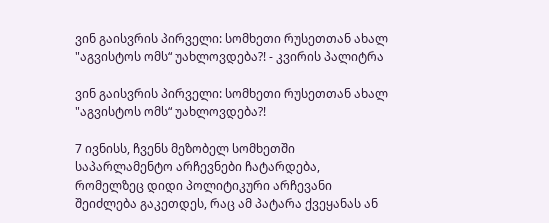ვინ გაისვრის პირველი: სომხეთი რუსეთთან ახალ "აგვისტოს ომს“ უახლოვდება?! - კვირის პალიტრა

ვინ გაისვრის პირველი: სომხეთი რუსეთთან ახალ "აგვისტოს ომს“ უახლოვდება?!

7 ივნისს, ჩვენს მეზობელ სომხეთში საპარლამენტო არჩევნები ჩატარდება, რომელზეც დიდი პოლიტიკური არჩევანი შეიძლება გაკეთდეს, რაც ამ პატარა ქვეყანას ან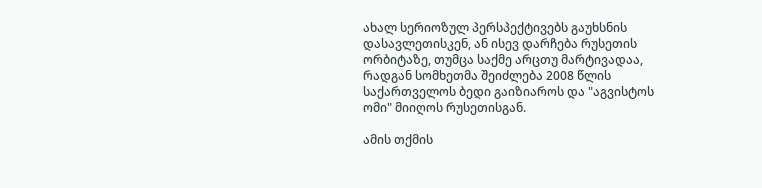ახალ სერიოზულ პერსპექტივებს გაუხსნის დასავლეთისკენ, ან ისევ დარჩება რუსეთის ორბიტაზე, თუმცა საქმე არცთუ მარტივადაა, რადგან სომხეთმა შეიძლება 2008 წლის საქართველოს ბედი გაიზიაროს და "აგვისტოს ომი" მიიღოს რუსეთისგან.

ამის თქმის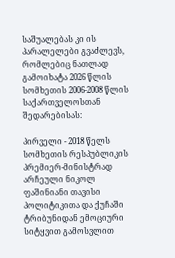საშუალებას კი ის პარალელები გვაძლევს, რომლებიც ნათლად გამოიხატა 2026 წლის სომხეთის 2006-2008 წლის საქართველოსთან შედარებისას:

პირველი - 2018 წელს სომხეთის რესპუბლიკის პრემიერ-მინისტრად არჩეული ნიკოლ ფაშინიანი თავისი პოლიტიკითა და ქუჩაში ტრიბუნიდან ემოციური სიტყვით გამოსვლით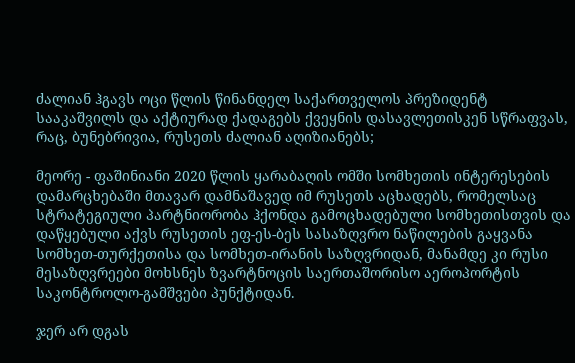ძალიან ჰგავს ოცი წლის წინანდელ საქართველოს პრეზიდენტ სააკაშვილს და აქტიურად ქადაგებს ქვეყნის დასავლეთისკენ სწრაფვას, რაც, ბუნებრივია, რუსეთს ძალიან აღიზიანებს;

მეორე - ფაშინიანი 2020 წლის ყარაბაღის ომში სომხეთის ინტერესების დამარცხებაში მთავარ დამნაშავედ იმ რუსეთს აცხადებს, რომელსაც სტრატეგიული პარტნიორობა ჰქონდა გამოცხადებული სომხეთისთვის და დაწყებული აქვს რუსეთის ეფ-ეს-ბეს სასაზღვრო ნაწილების გაყვანა სომხეთ-თურქეთისა და სომხეთ-ირანის საზღვრიდან, მანამდე კი რუსი მესაზღვრეები მოხსნეს ზვარტნოცის საერთაშორისო აეროპორტის საკონტროლო-გამშვები პუნქტიდან.

ჯერ არ დგას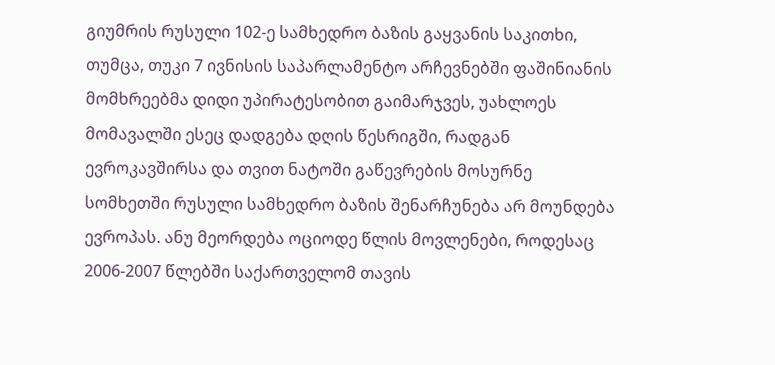გიუმრის რუსული 102-ე სამხედრო ბაზის გაყვანის საკითხი, თუმცა, თუკი 7 ივნისის საპარლამენტო არჩევნებში ფაშინიანის მომხრეებმა დიდი უპირატესობით გაიმარჯვეს, უახლოეს მომავალში ესეც დადგება დღის წესრიგში, რადგან ევროკავშირსა და თვით ნატოში გაწევრების მოსურნე სომხეთში რუსული სამხედრო ბაზის შენარჩუნება არ მოუნდება ევროპას. ანუ მეორდება ოციოდე წლის მოვლენები, როდესაც 2006-2007 წლებში საქართველომ თავის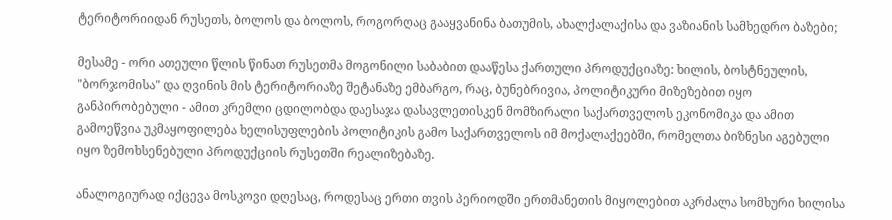ტერიტორიიდან რუსეთს, ბოლოს და ბოლოს, როგორღაც გააყვანინა ბათუმის, ახალქალაქისა და ვაზიანის სამხედრო ბაზები;

მესამე - ორი ათეული წლის წინათ რუსეთმა მოგონილი საბაბით დააწესა ქართული პროდუქციაზე: ხილის, ბოსტნეულის, "ბორჯომისა" და ღვინის მის ტერიტორიაზე შეტანაზე ემბარგო, რაც, ბუნებრივია, პოლიტიკური მიზეზებით იყო განპირობებული - ამით კრემლი ცდილობდა დაესაჯა დასავლეთისკენ მომზირალი საქართველოს ეკონომიკა და ამით გამოეწვია უკმაყოფილება ხელისუფლების პოლიტიკის გამო საქართველოს იმ მოქალაქეებში, რომელთა ბიზნესი აგებული იყო ზემოხსენებული პროდუქციის რუსეთში რეალიზებაზე.

ანალოგიურად იქცევა მოსკოვი დღესაც, როდესაც ერთი თვის პერიოდში ერთმანეთის მიყოლებით აკრძალა სომხური ხილისა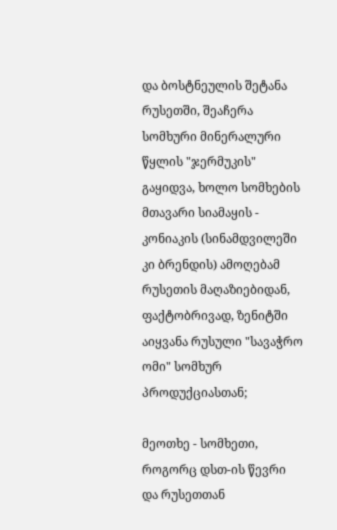და ბოსტნეულის შეტანა რუსეთში, შეაჩერა სომხური მინერალური წყლის "ჯერმუკის" გაყიდვა, ხოლო სომხების მთავარი სიამაყის - კონიაკის (სინამდვილეში კი ბრენდის) ამოღებამ რუსეთის მაღაზიებიდან, ფაქტობრივად, ზენიტში აიყვანა რუსული "სავაჭრო ომი" სომხურ პროდუქციასთან;

მეოთხე - სომხეთი, როგორც დსთ-ის წევრი და რუსეთთან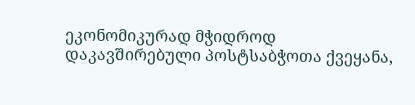ეკონომიკურად მჭიდროდ დაკავშირებული პოსტსაბჭოთა ქვეყანა,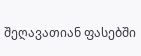შეღავათიან ფასებში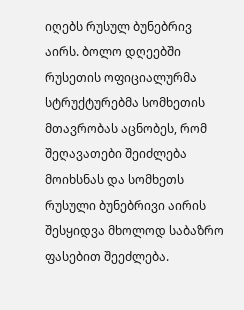იღებს რუსულ ბუნებრივ აირს. ბოლო დღეებში რუსეთის ოფიციალურმა სტრუქტურებმა სომხეთის მთავრობას აცნობეს, რომ შეღავათები შეიძლება მოიხსნას და სომხეთს რუსული ბუნებრივი აირის შესყიდვა მხოლოდ საბაზრო ფასებით შეეძლება.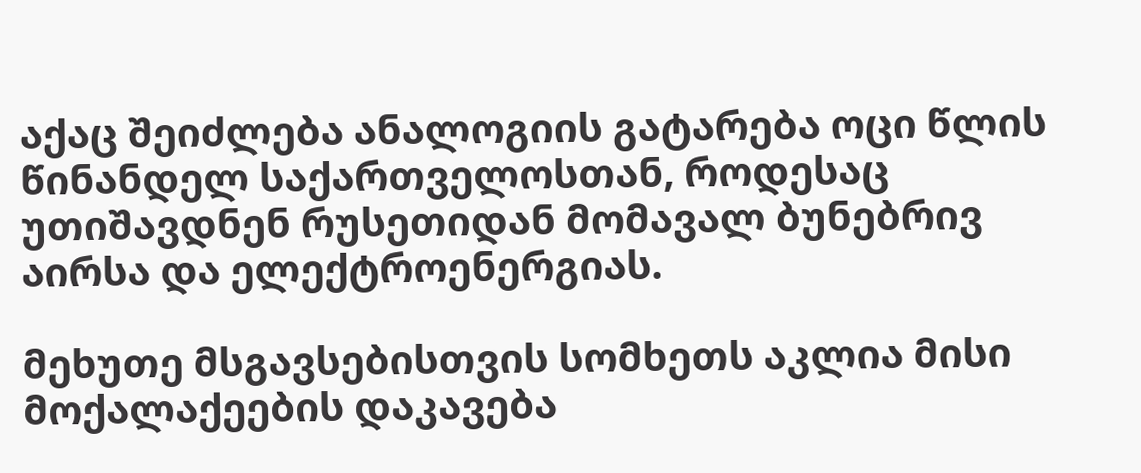აქაც შეიძლება ანალოგიის გატარება ოცი წლის წინანდელ საქართველოსთან, როდესაც უთიშავდნენ რუსეთიდან მომავალ ბუნებრივ აირსა და ელექტროენერგიას.

მეხუთე მსგავსებისთვის სომხეთს აკლია მისი მოქალაქეების დაკავება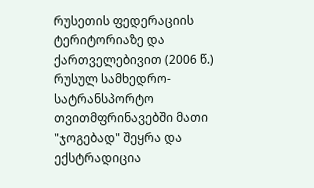რუსეთის ფედერაციის ტერიტორიაზე და ქართველებივით (2006 წ.) რუსულ სამხედრო-სატრანსპორტო თვითმფრინავებში მათი "ჯოგებად" შეყრა და ექსტრადიცია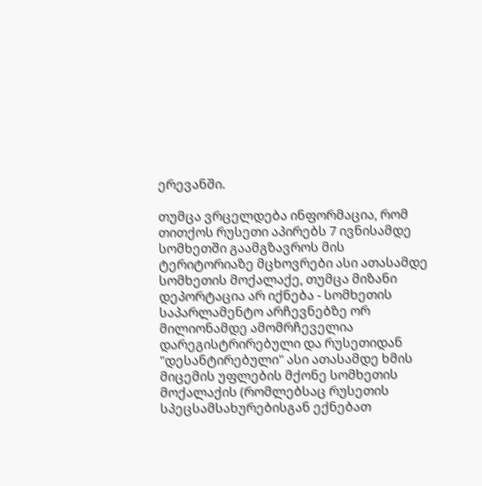ერევანში.

თუმცა ვრცელდება ინფორმაცია, რომ თითქოს რუსეთი აპირებს 7 ივნისამდე სომხეთში გაამგზავროს მის ტერიტორიაზე მცხოვრები ასი ათასამდე სომხეთის მოქალაქე, თუმცა მიზანი დეპორტაცია არ იქნება - სომხეთის საპარლამენტო არჩევნებზე ორ მილიონამდე ამომრჩეველია დარეგისტრირებული და რუსეთიდან "დესანტირებული" ასი ათასამდე ხმის მიცემის უფლების მქონე სომხეთის მოქალაქის (რომლებსაც რუსეთის სპეცსამსახურებისგან ექნებათ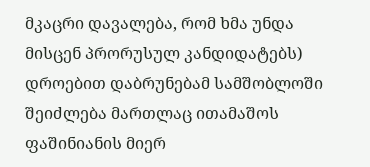მკაცრი დავალება, რომ ხმა უნდა მისცენ პრორუსულ კანდიდატებს) დროებით დაბრუნებამ სამშობლოში შეიძლება მართლაც ითამაშოს ფაშინიანის მიერ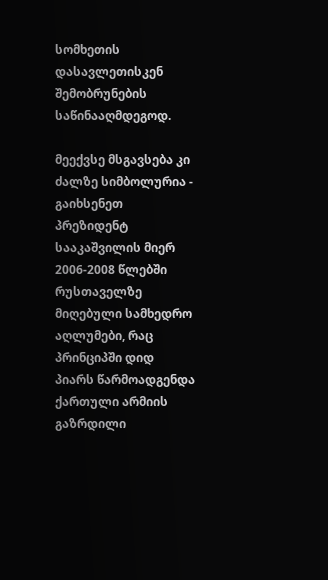სომხეთის დასავლეთისკენ შემობრუნების საწინააღმდეგოდ.

მეექვსე მსგავსება კი ძალზე სიმბოლურია - გაიხსენეთ პრეზიდენტ სააკაშვილის მიერ 2006-2008 წლებში რუსთაველზე მიღებული სამხედრო აღლუმები, რაც პრინციპში დიდ პიარს წარმოადგენდა ქართული არმიის გაზრდილი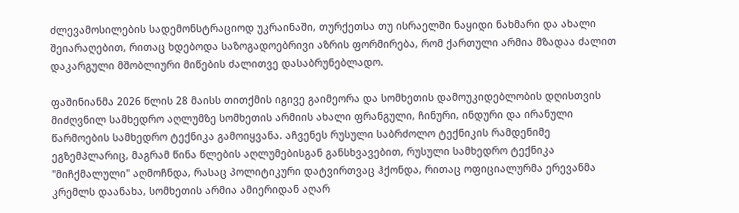ძლევამოსილების სადემონსტრაციოდ უკრაინაში, თურქეთსა თუ ისრაელში ნაყიდი ნახმარი და ახალი შეიარაღებით, რითაც ხდებოდა საზოგადოებრივი აზრის ფორმირება, რომ ქართული არმია მზადაა ძალით დაკარგული მშობლიური მიწების ძალითვე დასაბრუნებლადო.

ფაშინიანმა 2026 წლის 28 მაისს თითქმის იგივე გაიმეორა და სომხეთის დამოუკიდებლობის დღისთვის მიძღვნილ სამხედრო აღლუმზე სომხეთის არმიის ახალი ფრანგული, ჩინური, ინდური და ირანული წარმოების სამხედრო ტექნიკა გამოიყვანა. აჩვენეს რუსული საბრძოლო ტექნიკის რამდენიმე ეგზემპლარიც, მაგრამ წინა წლების აღლუმებისგან განსხვავებით, რუსული სამხედრო ტექნიკა "მიჩქმალული" აღმოჩნდა, რასაც პოლიტიკური დატვირთვაც ჰქონდა, რითაც ოფიციალურმა ერევანმა კრემლს დაანახა, სომხეთის არმია ამიერიდან აღარ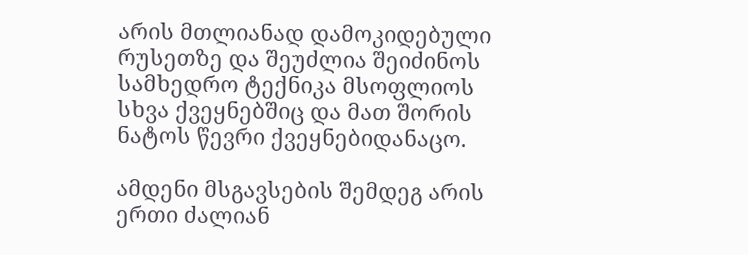არის მთლიანად დამოკიდებული რუსეთზე და შეუძლია შეიძინოს სამხედრო ტექნიკა მსოფლიოს სხვა ქვეყნებშიც და მათ შორის ნატოს წევრი ქვეყნებიდანაცო.

ამდენი მსგავსების შემდეგ არის ერთი ძალიან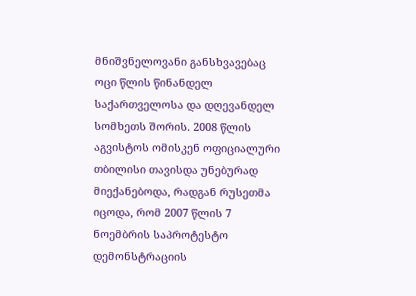მნიშვნელოვანი განსხვავებაც ოცი წლის წინანდელ საქართველოსა და დღევანდელ სომხეთს შორის. 2008 წლის აგვისტოს ომისკენ ოფიციალური თბილისი თავისდა უნებურად მიექანებოდა, რადგან რუსეთმა იცოდა, რომ 2007 წლის 7 ნოემბრის საპროტესტო დემონსტრაციის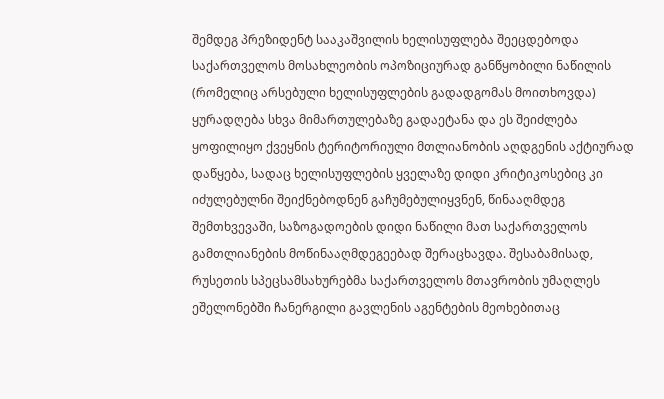შემდეგ პრეზიდენტ სააკაშვილის ხელისუფლება შეეცდებოდა საქართველოს მოსახლეობის ოპოზიციურად განწყობილი ნაწილის (რომელიც არსებული ხელისუფლების გადადგომას მოითხოვდა) ყურადღება სხვა მიმართულებაზე გადაეტანა და ეს შეიძლება ყოფილიყო ქვეყნის ტერიტორიული მთლიანობის აღდგენის აქტიურად დაწყება, სადაც ხელისუფლების ყველაზე დიდი კრიტიკოსებიც კი იძულებულნი შეიქნებოდნენ გაჩუმებულიყვნენ, წინააღმდეგ შემთხვევაში, საზოგადოების დიდი ნაწილი მათ საქართველოს გამთლიანების მოწინააღმდეგეებად შერაცხავდა. შესაბამისად, რუსეთის სპეცსამსახურებმა საქართველოს მთავრობის უმაღლეს ეშელონებში ჩანერგილი გავლენის აგენტების მეოხებითაც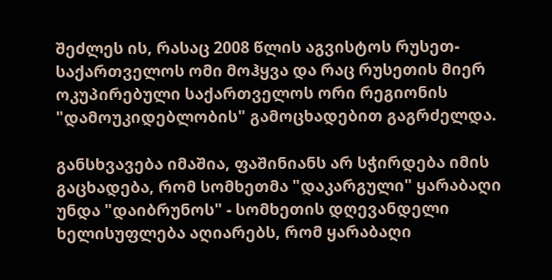შეძლეს ის, რასაც 2008 წლის აგვისტოს რუსეთ-საქართველოს ომი მოჰყვა და რაც რუსეთის მიერ ოკუპირებული საქართველოს ორი რეგიონის "დამოუკიდებლობის" გამოცხადებით გაგრძელდა.

განსხვავება იმაშია, ფაშინიანს არ სჭირდება იმის გაცხადება, რომ სომხეთმა "დაკარგული" ყარაბაღი უნდა "დაიბრუნოს" - სომხეთის დღევანდელი ხელისუფლება აღიარებს, რომ ყარაბაღი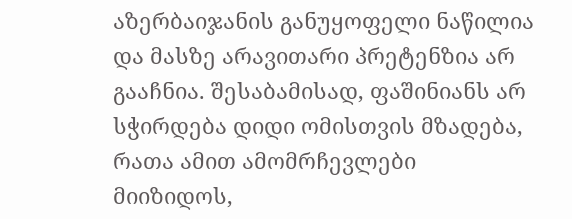აზერბაიჯანის განუყოფელი ნაწილია და მასზე არავითარი პრეტენზია არ გააჩნია. შესაბამისად, ფაშინიანს არ სჭირდება დიდი ომისთვის მზადება, რათა ამით ამომრჩევლები მიიზიდოს,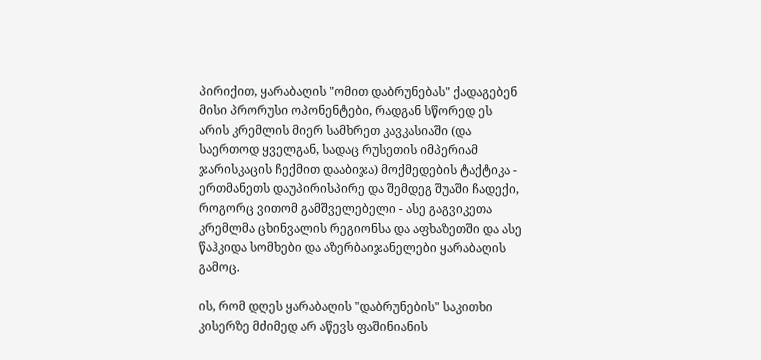პირიქით, ყარაბაღის "ომით დაბრუნებას" ქადაგებენ მისი პრორუსი ოპონენტები, რადგან სწორედ ეს არის კრემლის მიერ სამხრეთ კავკასიაში (და საერთოდ ყველგან, სადაც რუსეთის იმპერიამ ჯარისკაცის ჩექმით დააბიჯა) მოქმედების ტაქტიკა - ერთმანეთს დაუპირისპირე და შემდეგ შუაში ჩადექი, როგორც ვითომ გამშველებელი - ასე გაგვიკეთა კრემლმა ცხინვალის რეგიონსა და აფხაზეთში და ასე წაჰკიდა სომხები და აზერბაიჯანელები ყარაბაღის გამოც.

ის, რომ დღეს ყარაბაღის "დაბრუნების" საკითხი კისერზე მძიმედ არ აწევს ფაშინიანის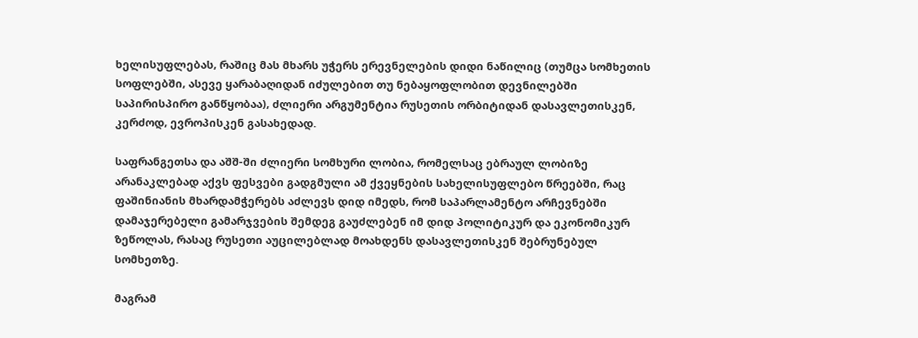ხელისუფლებას, რაშიც მას მხარს უჭერს ერევნელების დიდი ნაწილიც (თუმცა სომხეთის სოფლებში, ასევე ყარაბაღიდან იძულებით თუ ნებაყოფლობით დევნილებში საპირისპირო განწყობაა), ძლიერი არგუმენტია რუსეთის ორბიტიდან დასავლეთისკენ, კერძოდ, ევროპისკენ გასახედად.

საფრანგეთსა და აშშ-ში ძლიერი სომხური ლობია, რომელსაც ებრაულ ლობიზე არანაკლებად აქვს ფესვები გადგმული ამ ქვეყნების სახელისუფლებო წრეებში, რაც ფაშინიანის მხარდამჭერებს აძლევს დიდ იმედს, რომ საპარლამენტო არჩევნებში დამაჯერებელი გამარჯვების შემდეგ გაუძლებენ იმ დიდ პოლიტიკურ და ეკონომიკურ ზეწოლას, რასაც რუსეთი აუცილებლად მოახდენს დასავლეთისკენ შებრუნებულ სომხეთზე.

მაგრამ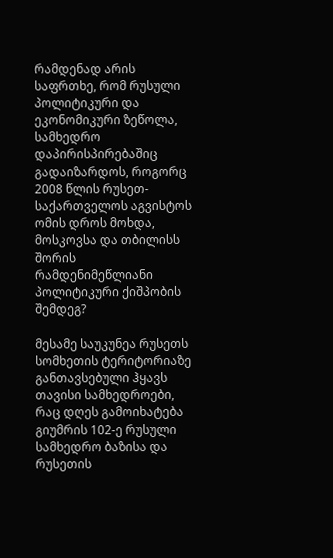რამდენად არის საფრთხე, რომ რუსული პოლიტიკური და ეკონომიკური ზეწოლა, სამხედრო დაპირისპირებაშიც გადაიზარდოს, როგორც 2008 წლის რუსეთ-საქართველოს აგვისტოს ომის დროს მოხდა, მოსკოვსა და თბილისს შორის რამდენიმეწლიანი პოლიტიკური ქიშპობის შემდეგ?

მესამე საუკუნეა რუსეთს სომხეთის ტერიტორიაზე განთავსებული ჰყავს თავისი სამხედროები, რაც დღეს გამოიხატება გიუმრის 102-ე რუსული სამხედრო ბაზისა და რუსეთის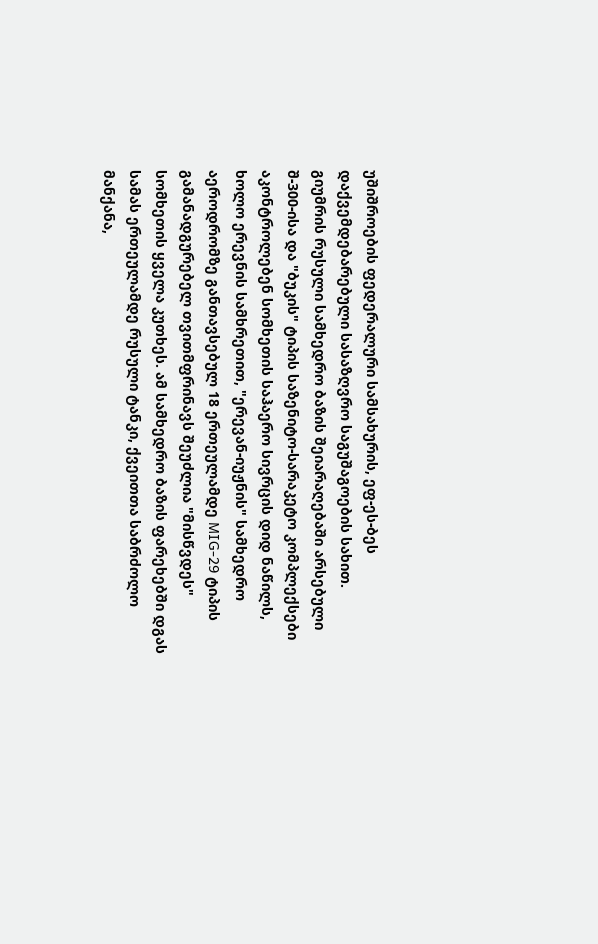უშიშროების ფედერალური სამსახურის, ეფ-ეს-ბეს დაქვემდებარებული სასაზღვრო საგუშაგოების სახით. გიუმრის რუსული სამხედრო ბაზის შეიარაღებაში არსებული შ-300-ისა და "ბუკის" ტიპის საზენიტო-სარაკეტო კომპლექსები აკონტროლებენ სომხეთის საჰაერო სივრცის დიდ ნაწილს, ხოლო ერევნის სამხრეთით, "ერევან-იუჟნის" სამხედრო აეროდრომზე განთავსებულ 18 ერთეულამდე MIG-29 ტიპის გამანადგურებელ თვითმფრინავს შეუძლია "მისწვდეს" სომხეთის ყველა კუთხეს. ამ სამხედრო ბაზის ფარეხებში დგას სამას ერთეულამდე რუსული ტანკი, ქვეითთა საბრძოლო მანქანა,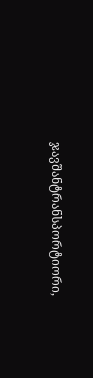ჯავშანტრანსპორტიორი,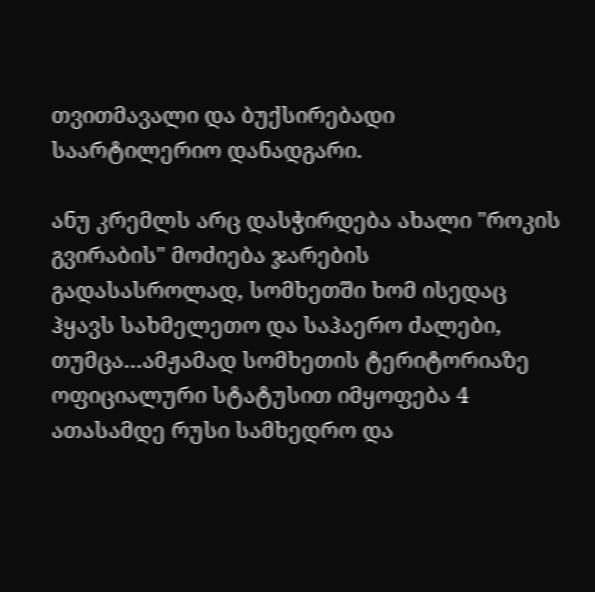თვითმავალი და ბუქსირებადი საარტილერიო დანადგარი.

ანუ კრემლს არც დასჭირდება ახალი "როკის გვირაბის" მოძიება ჯარების გადასასროლად, სომხეთში ხომ ისედაც ჰყავს სახმელეთო და საჰაერო ძალები, თუმცა…ამჟამად სომხეთის ტერიტორიაზე ოფიციალური სტატუსით იმყოფება 4 ათასამდე რუსი სამხედრო და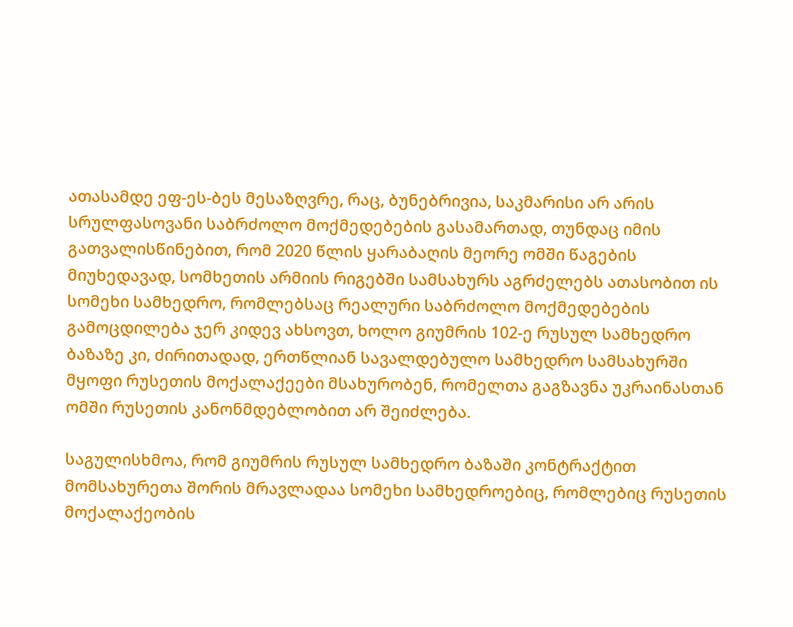ათასამდე ეფ-ეს-ბეს მესაზღვრე, რაც, ბუნებრივია, საკმარისი არ არის სრულფასოვანი საბრძოლო მოქმედებების გასამართად, თუნდაც იმის გათვალისწინებით, რომ 2020 წლის ყარაბაღის მეორე ომში წაგების მიუხედავად, სომხეთის არმიის რიგებში სამსახურს აგრძელებს ათასობით ის სომეხი სამხედრო, რომლებსაც რეალური საბრძოლო მოქმედებების გამოცდილება ჯერ კიდევ ახსოვთ, ხოლო გიუმრის 102-ე რუსულ სამხედრო ბაზაზე კი, ძირითადად, ერთწლიან სავალდებულო სამხედრო სამსახურში მყოფი რუსეთის მოქალაქეები მსახურობენ, რომელთა გაგზავნა უკრაინასთან ომში რუსეთის კანონმდებლობით არ შეიძლება.

საგულისხმოა, რომ გიუმრის რუსულ სამხედრო ბაზაში კონტრაქტით მომსახურეთა შორის მრავლადაა სომეხი სამხედროებიც, რომლებიც რუსეთის მოქალაქეობის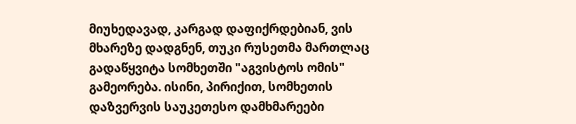მიუხედავად, კარგად დაფიქრდებიან, ვის მხარეზე დადგნენ, თუკი რუსეთმა მართლაც გადაწყვიტა სომხეთში "აგვისტოს ომის" გამეორება. ისინი, პირიქით, სომხეთის დაზვერვის საუკეთესო დამხმარეები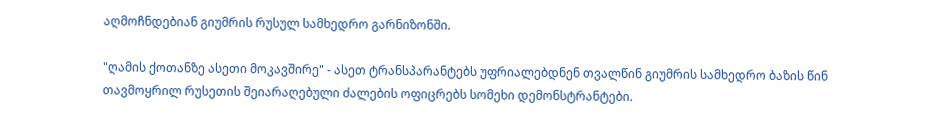აღმოჩნდებიან გიუმრის რუსულ სამხედრო გარნიზონში.

"ღამის ქოთანზე ასეთი მოკავშირე" - ასეთ ტრანსპარანტებს უფრიალებდნენ თვალწინ გიუმრის სამხედრო ბაზის წინ თავმოყრილ რუსეთის შეიარაღებული ძალების ოფიცრებს სომეხი დემონსტრანტები.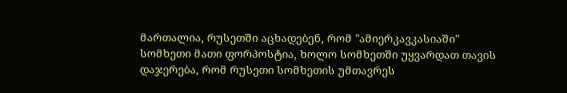მართალია, რუსეთში აცხადებენ, რომ "ამიერკავკასიაში" სომხეთი მათი ფორპოსტია, ხოლო სომხეთში უყვარდათ თავის დაჯერება, რომ რუსეთი სომხეთის უმთავრეს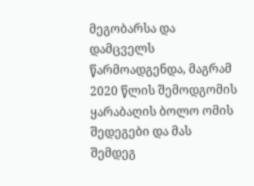მეგობარსა და დამცველს წარმოადგენდა, მაგრამ 2020 წლის შემოდგომის ყარაბაღის ბოლო ომის შედეგები და მას შემდეგ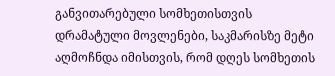განვითარებული სომხეთისთვის დრამატული მოვლენები, საკმარისზე მეტი აღმოჩნდა იმისთვის, რომ დღეს სომხეთის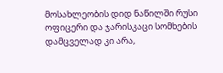მოსახლეობის დიდ ნაწილში რუსი ოფიცერი და ჯარისკაცი სომხების დამცველად კი არა,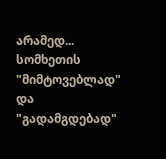არამედ... სომხეთის "მიმტოვებლად" და "გადამგდებად"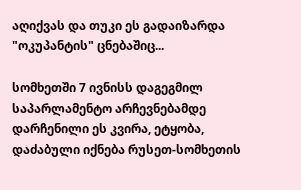აღიქვას და თუკი ეს გადაიზარდა "ოკუპანტის" ცნებაშიც...

სომხეთში 7 ივნისს დაგეგმილ საპარლამენტო არჩევნებამდე დარჩენილი ეს კვირა, ეტყობა, დაძაბული იქნება რუსეთ-სომხეთის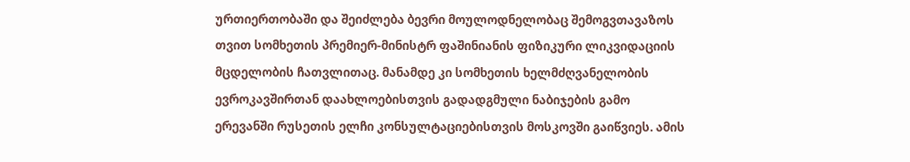ურთიერთობაში და შეიძლება ბევრი მოულოდნელობაც შემოგვთავაზოს თვით სომხეთის პრემიერ-მინისტრ ფაშინიანის ფიზიკური ლიკვიდაციის მცდელობის ჩათვლითაც. მანამდე კი სომხეთის ხელმძღვანელობის ევროკავშირთან დაახლოებისთვის გადადგმული ნაბიჯების გამო ერევანში რუსეთის ელჩი კონსულტაციებისთვის მოსკოვში გაიწვიეს. ამის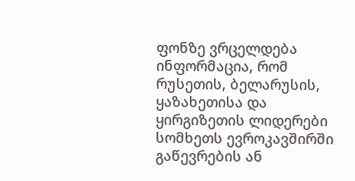ფონზე ვრცელდება ინფორმაცია, რომ რუსეთის, ბელარუსის, ყაზახეთისა და ყირგიზეთის ლიდერები სომხეთს ევროკავშირში გაწევრების ან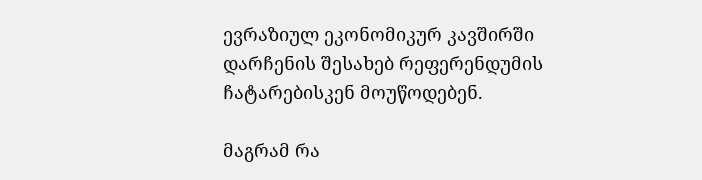ევრაზიულ ეკონომიკურ კავშირში დარჩენის შესახებ რეფერენდუმის ჩატარებისკენ მოუწოდებენ.

მაგრამ რა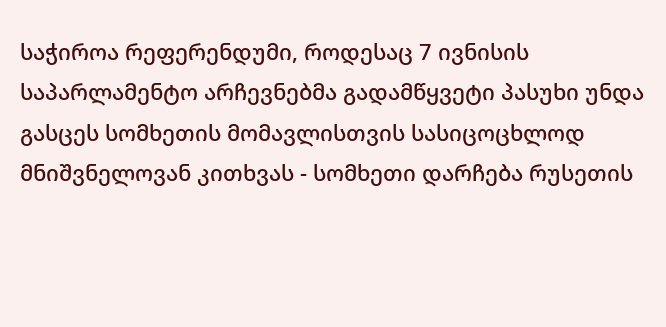საჭიროა რეფერენდუმი, როდესაც 7 ივნისის საპარლამენტო არჩევნებმა გადამწყვეტი პასუხი უნდა გასცეს სომხეთის მომავლისთვის სასიცოცხლოდ მნიშვნელოვან კითხვას - სომხეთი დარჩება რუსეთის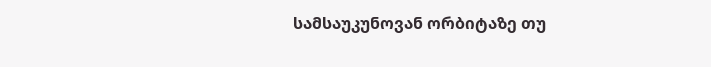სამსაუკუნოვან ორბიტაზე თუ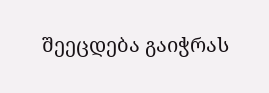შეეცდება გაიჭრას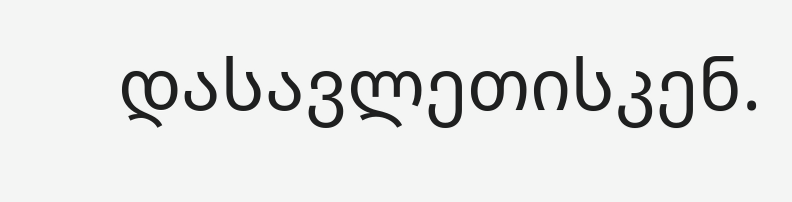დასავლეთისკენ.